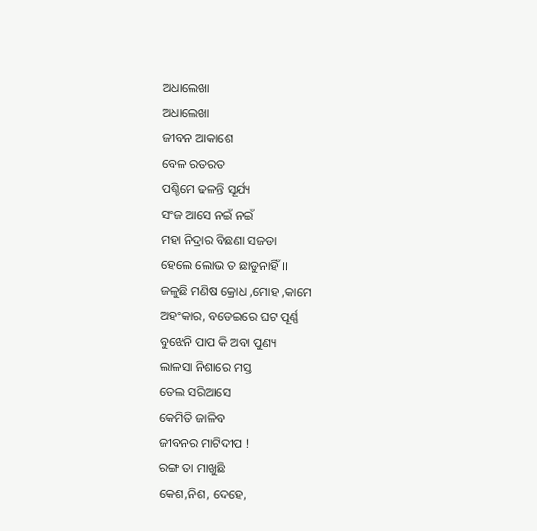ଅଧାଲେଖା
ଅଧାଲେଖା
ଜୀବନ ଆକାଶେ
ବେଳ ରତରତ
ପଶ୍ଚିମେ ଢଳନ୍ତି ସୂର୍ଯ୍ୟ
ସଂଜ ଆସେ ନଇଁ ନଇଁ
ମହା ନିଦ୍ରାର ବିଛଣା ସଜଡା
ହେଲେ ଲୋଭ ତ ଛାଡୁନାହିଁ।।
ଜଳୁଛି ମଣିଷ କ୍ରୋଧ ,ମୋହ ,କାମେ
ଅହଂକାର, ବଡେଇରେ ଘଟ ପୂର୍ଣ୍ଣ
ବୁଝେନି ପାପ କି ଅବା ପୁଣ୍ୟ
ଲାଳସା ନିଶାରେ ମସ୍ତ
ତେଲ ସରିଆସେ
କେମିତି ଜାଳିବ
ଜୀବନର ମାଟିଦୀପ !
ରଙ୍ଗ ତା ମାଖୁଛି
କେଶ,ନିଶ, ଦେହେ,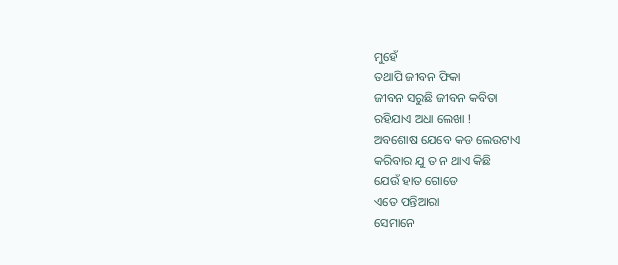ମୁହେଁ
ତଥାପି ଜୀବନ ଫିକା
ଜୀବନ ସରୁଛି ଜୀବନ କବିତା
ରହିଯାଏ ଅଧା ଲେଖା !
ଅବଶୋଷ ଯେବେ କଡ ଲେଉଟାଏ
କରିବାର ଯୁ ତ ନ ଥାଏ କିଛି
ଯେଉଁ ହାତ ଗୋଡେ
ଏତେ ପନ୍ତିଆରା
ସେମାନେ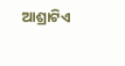ଆଶ୍ରାଟିଏ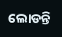ଲୋଡନ୍ତି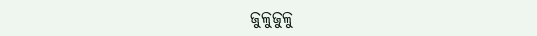ଜୁଳୁଜୁଳୁ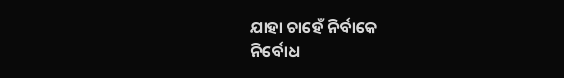ଯାହା ଚାହେଁ ନିର୍ବାକେ
ନିର୍ବୋଧ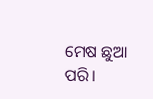ମେଷ ଛୁଆ ପରି।